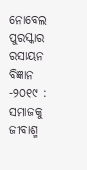ନୋବେଲ ପୁରସ୍କାର ରସାୟନ ବିଜ୍ଞାନ -୨୦୧୯ : ସମାଜକୁ ଜୀବାଶ୍ମ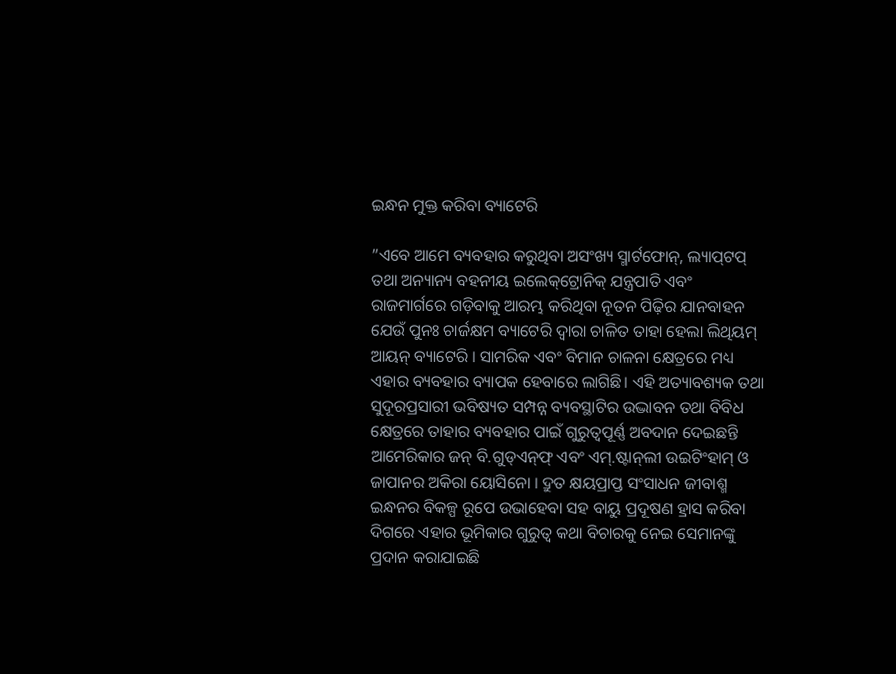ଇନ୍ଧନ ମୁକ୍ତ କରିବା ବ୍ୟାଟେରି

”ଏବେ ଆମେ ବ୍ୟବହାର କରୁଥିବା ଅସଂଖ୍ୟ ସ୍ମାର୍ଟଫୋନ୍‌, ଲ୍ୟାପ୍‌ଟପ୍‌ ତଥା ଅନ୍ୟାନ୍ୟ ବହନୀୟ ଇଲେକ୍‌ଟ୍ରୋନିକ୍‌ ଯନ୍ତ୍ରପାତି ଏବଂ ରାଜମାର୍ଗରେ ଗଡ଼ିବାକୁ ଆରମ୍ଭ କରିଥିବା ନୂତନ ପିଢ଼ିର ଯାନବାହନ ଯେଉଁ ପୁନଃ ଚାର୍ଜକ୍ଷମ ବ୍ୟାଟେରି ଦ୍ୱାରା ଚାଳିତ ତାହା ହେଲା ଲିଥିୟମ୍‌ ଆୟନ୍‌ ବ୍ୟାଟେରି । ସାମରିକ ଏବଂ ବିମାନ ଚାଳନା କ୍ଷେତ୍ରରେ ମଧ୍ୟ ଏହାର ବ୍ୟବହାର ବ୍ୟାପକ ହେବାରେ ଲାଗିଛି। ଏହି ଅତ୍ୟାବଶ୍ୟକ ତଥା ସୁଦୂରପ୍ରସାରୀ ଭବିଷ୍ୟତ ସମ୍ପନ୍ନ ବ୍ୟବସ୍ଥାଟିର ଉଦ୍ଭାବନ ତଥା ବିବିଧ କ୍ଷେତ୍ରରେ ତାହାର ବ୍ୟବହାର ପାଇଁ ଗୁରୁତ୍ୱପୂର୍ଣ୍ଣ ଅବଦାନ ଦେଇଛନ୍ତି ଆମେରିକାର ଜନ୍‌ ବି.ଗୁଡ୍‌ଏନ୍‌ଫ୍‌ ଏବଂ ଏମ୍‌.ଷ୍ଟାନ୍‌ଲୀ ଉଇଟିଂହାମ୍‌ ଓ ଜାପାନର ଅକିରା ୟୋସିନୋ । ଦ୍ରୁତ କ୍ଷୟପ୍ରାପ୍ତ ସଂସାଧନ ଜୀବାଶ୍ମ ଇନ୍ଧନର ବିକଳ୍ପ ରୂପେ ଉଭାହେବା ସହ ବାୟୁ ପ୍ରଦୂଷଣ ହ୍ରାସ କରିବା ଦିଗରେ ଏହାର ଭୂମିକାର ଗୁରୁତ୍ୱ କଥା ବିଚାରକୁ ନେଇ ସେମାନଙ୍କୁ ପ୍ରଦାନ କରାଯାଇଛି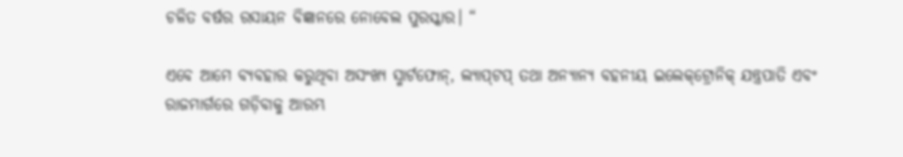ଚଳିତ ବର୍ଷର ରସାୟନ ବିଜ୍ଞାନରେ ନୋବେଲ ପୁରସ୍କାର। “

ଏବେ ଆମେ ବ୍ୟବହାର କରୁଥିବା ଅସଂଖ୍ୟ ସ୍ମାର୍ଟଫୋନ୍‌, ଲ୍ୟାପ୍‌ଟପ୍‌ ତଥା ଅନ୍ୟାନ୍ୟ ବହନୀୟ ଇଲେକ୍‌ଟ୍ରୋନିକ୍‌ ଯନ୍ତ୍ରପାତି ଏବଂ ରାଜମାର୍ଗରେ ଗଡ଼ିବାକୁ ଆରମ୍ଭ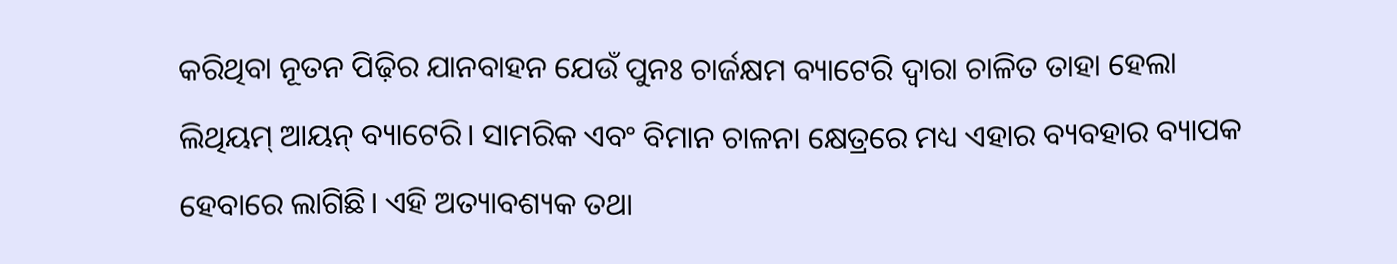କରିଥିବା ନୂତନ ପିଢ଼ିର ଯାନବାହନ ଯେଉଁ ପୁନଃ ଚାର୍ଜକ୍ଷମ ବ୍ୟାଟେରି ଦ୍ୱାରା ଚାଳିତ ତାହା ହେଲା ଲିଥିୟମ୍‌ ଆୟନ୍‌ ବ୍ୟାଟେରି। ସାମରିକ ଏବଂ ବିମାନ ଚାଳନା କ୍ଷେତ୍ରରେ ମଧ୍ୟ ଏହାର ବ୍ୟବହାର ବ୍ୟାପକ ହେବାରେ ଲାଗିଛି। ଏହି ଅତ୍ୟାବଶ୍ୟକ ତଥା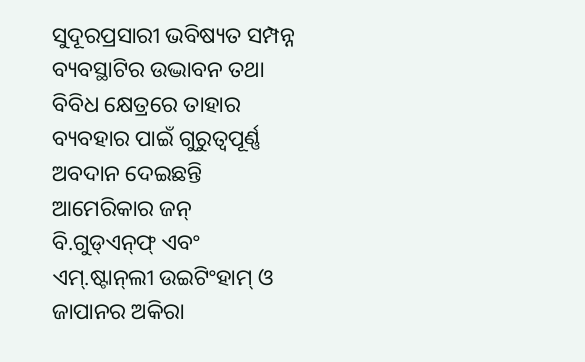ସୁଦୂରପ୍ରସାରୀ ଭବିଷ୍ୟତ ସମ୍ପନ୍ନ ବ୍ୟବସ୍ଥାଟିର ଉଦ୍ଭାବନ ତଥା ବିବିଧ କ୍ଷେତ୍ରରେ ତାହାର ବ୍ୟବହାର ପାଇଁ ଗୁରୁତ୍ୱପୂର୍ଣ୍ଣ ଅବଦାନ ଦେଇଛନ୍ତି ଆମେରିକାର ଜନ୍‌ ବି.ଗୁଡ୍‌ଏନ୍‌ଫ୍‌ ଏବଂ ଏମ୍‌.ଷ୍ଟାନ୍‌ଲୀ ଉଇଟିଂହାମ୍‌ ଓ ଜାପାନର ଅକିରା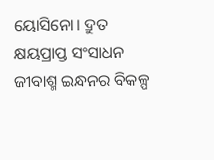ୟୋସିନୋ। ଦ୍ରୁତ କ୍ଷୟପ୍ରାପ୍ତ ସଂସାଧନ ଜୀବାଶ୍ମ ଇନ୍ଧନର ବିକଳ୍ପ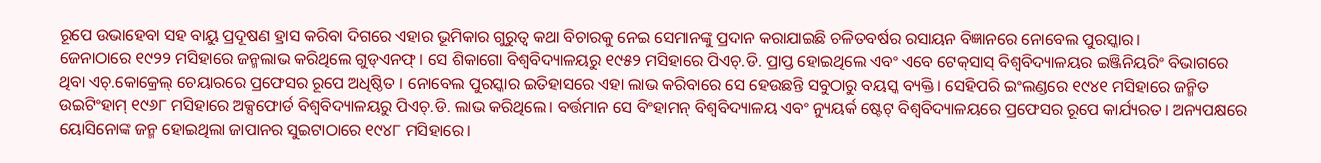ରୂପେ ଉଭାହେବା ସହ ବାୟୁ ପ୍ରଦୂଷଣ ହ୍ରାସ କରିବା ଦିଗରେ ଏହାର ଭୂମିକାର ଗୁରୁତ୍ୱ କଥା ବିଚାରକୁ ନେଇ ସେମାନଙ୍କୁ ପ୍ରଦାନ କରାଯାଇଛି ଚଳିତବର୍ଷର ରସାୟନ ବିଜ୍ଞାନରେ ନୋବେଲ ପୁରସ୍କାର।
ଜେନାଠାରେ ୧୯୨୨ ମସିହାରେ ଜନ୍ମଲାଭ କରିଥିଲେ ଗୁଡ୍‌ଏନଫ୍‌। ସେ ଶିକାଗୋ ବିଶ୍ୱବିଦ୍ୟାଳୟରୁ ୧୯୫୨ ମସିହାରେ ପିଏଚ୍‌.ଡି. ପ୍ରାପ୍ତ ହୋଇଥିଲେ ଏବଂ ଏବେ ଟେକ୍‌ସାସ୍‌ ବିଶ୍ୱବିଦ୍ୟାଳୟର ଇଞ୍ଜିନିୟରିଂ ବିଭାଗରେ ଥିବା ଏଚ୍‌.କୋକ୍ରେଲ୍‌ ଚେୟାରରେ ପ୍ରଫେସର ରୂପେ ଅଧିଷ୍ଠିତ । ନୋବେଲ ପୁରସ୍କାର ଇତିହାସରେ ଏହା ଲାଭ କରିବାରେ ସେ ହେଉଛନ୍ତି ସବୁଠାରୁ ବୟସ୍କ ବ୍ୟକ୍ତି। ସେହିପରି ଇଂଲଣ୍ଡରେ ୧୯୪୧ ମସିହାରେ ଜନ୍ମିତ ଉଇଟିଂହାମ୍‌ ୧୯୬୮ ମସିହାରେ ଅକ୍ସଫୋର୍ଡ ବିଶ୍ୱବିଦ୍ୟାଳୟରୁ ପିଏଚ୍‌.ଡି. ଲାଭ କରିଥିଲେ। ବର୍ତ୍ତମାନ ସେ ବିଂହାମନ୍‌ ବିଶ୍ୱବିଦ୍ୟାଳୟ ଏବଂ ନ୍ୟୁୟର୍କ ଷ୍ଟେଟ୍‌ ବିଶ୍ୱବିଦ୍ୟାଳୟରେ ପ୍ରଫେସର ରୂପେ କାର୍ଯ୍ୟରତ। ଅନ୍ୟପକ୍ଷରେ ୟୋସିନୋଙ୍କ ଜନ୍ମ ହୋଇଥିଲା ଜାପାନର ସୁଇଟାଠାରେ ୧୯୪୮ ମସିହାରେ।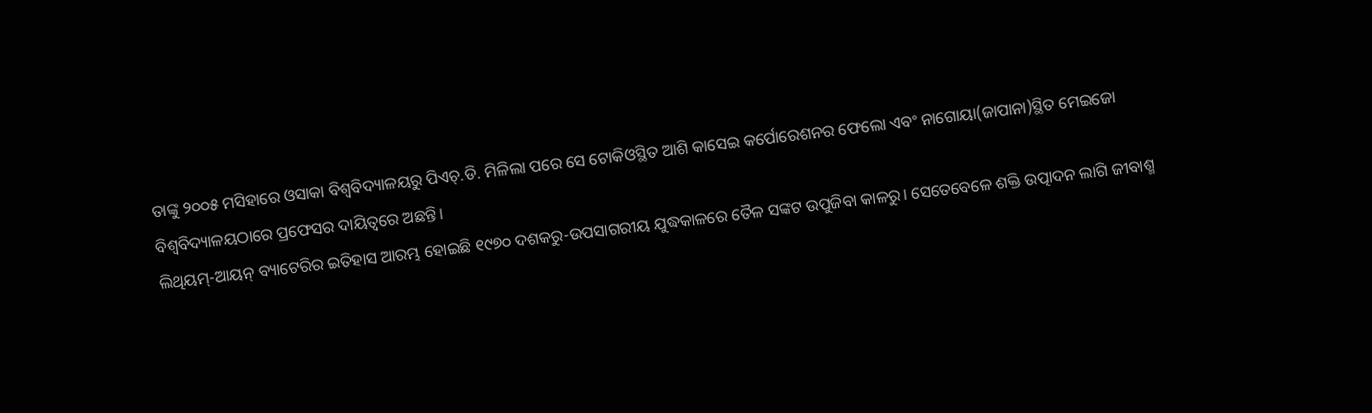ତାଙ୍କୁ ୨୦୦୫ ମସିହାରେ ଓସାକା ବିଶ୍ୱବିଦ୍ୟାଳୟରୁ ପିଏଚ୍‌.ଡି. ମିଳିଲା ପରେ ସେ ଟୋକିଓସ୍ଥିତ ଆଶି କାସେଇ କର୍ପୋରେଶନର ଫେଲୋ ଏବଂ ନାଗୋୟା(ଜାପାନା)ସ୍ଥିତ ମେଇଜୋ ବିଶ୍ୱବିଦ୍ୟାଳୟଠାରେ ପ୍ରଫେସର ଦାୟିତ୍ୱରେ ଅଛନ୍ତି।
ଲିଥିୟମ୍‌-ଆୟନ୍‌ ବ୍ୟାଟେରିର ଇତିହାସ ଆରମ୍ଭ ହୋଇଛି ୧୯୭୦ ଦଶକରୁ-ଉପସାଗରୀୟ ଯୁଦ୍ଧକାଳରେ ତୈଳ ସଙ୍କଟ ଉପୁଜିବା କାଳରୁ। ସେତେବେଳେ ଶକ୍ତି ଉତ୍ପାଦନ ଲାଗି ଜୀବାଶ୍ମ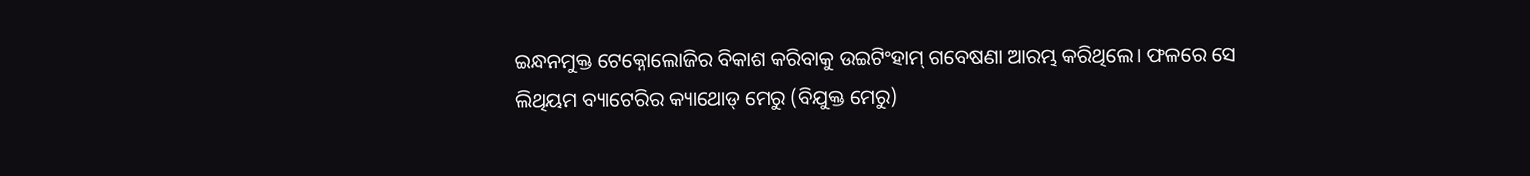ଇନ୍ଧନମୁକ୍ତ ଟେକ୍ନୋଲୋଜିର ବିକାଶ କରିବାକୁ ଉଇଟିଂହାମ୍‌ ଗବେଷଣା ଆରମ୍ଭ କରିଥିଲେ। ଫଳରେ ସେ ଲିଥିୟମ ବ୍ୟାଟେରିର କ୍ୟାଥୋଡ୍‌ ମେରୁ (ବିଯୁକ୍ତ ମେରୁ)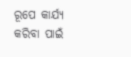ରୂପେ କାର୍ଯ୍ୟ କରିବା ପାଇଁ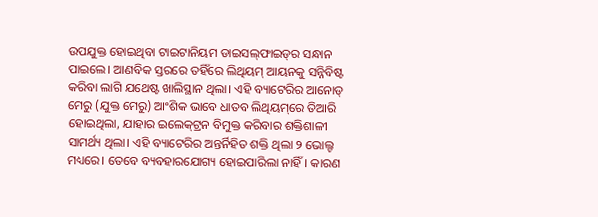ଉପଯୁକ୍ତ ହୋଇଥିବା ଟାଇଟାନିୟମ ଡାଇସଲ୍‌ଫାଇଡ୍‌ର ସନ୍ଧାନ ପାଇଲେ। ଆଣବିକ ସ୍ତରରେ ତହିଁରେ ଲିଥିୟମ୍‌ ଆୟନକୁ ସନ୍ନିବିଷ୍ଟ କରିବା ଲାଗି ଯଥେଷ୍ଟ ଖାଲିସ୍ଥାନ ଥିଲା। ଏହି ବ୍ୟାଟେରିର ଆନୋଡ୍‌ ମେରୁ (ଯୁକ୍ତ ମେରୁ) ଆଂଶିକ ଭାବେ ଧାତବ ଲିଥିୟମ୍‌ରେ ତିଆରି ହୋଇଥିଲା, ଯାହାର ଇଲେକ୍‌ଟ୍ରନ ବିମୁକ୍ତ କରିବାର ଶକ୍ତିଶାଳୀ ସାମର୍ଥ୍ୟ ଥିଲା। ଏହି ବ୍ୟାଟେରିର ଅନ୍ତର୍ନିହିତ ଶକ୍ତି ଥିଲା ୨ ଭୋଲ୍ଟ ମଧ୍ୟରେ। ତେବେ ବ୍ୟବହାରଯୋଗ୍ୟ ହୋଇପାରିଲା ନାହିଁ। କାରଣ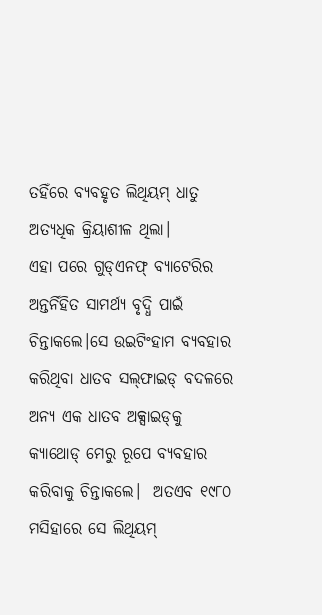ତହିଁରେ ବ୍ୟବହୃତ ଲିଥିୟମ୍‌ ଧାତୁ ଅତ୍ୟଧିକ କ୍ରିୟାଶୀଳ ଥିଲା।
ଏହା ପରେ ଗୁଡ୍‌ଏନଫ୍‌ ବ୍ୟାଟେରିର ଅନ୍ତର୍ନିହିତ ସାମର୍ଥ୍ୟ ବୃଦ୍ଧି ପାଇଁ ଚିନ୍ତାକଲେ।ସେ ଉଇଟିଂହାମ ବ୍ୟବହାର କରିଥିବା ଧାତବ ସଲ୍‌ଫାଇଡ୍‌ ବଦଳରେ ଅନ୍ୟ ଏକ ଧାତବ ଅକ୍ସାଇଡ୍‌କୁ କ୍ୟାଥୋଡ୍‌ ମେରୁ ରୂପେ ବ୍ୟବହାର କରିବାକୁ ଚିନ୍ତାକଲେ।  ଅତଏବ ୧୯୮୦ ମସିହାରେ ସେ ଲିଥିୟମ୍‌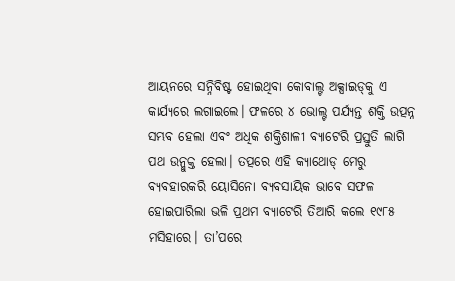ଆୟନରେ ସନ୍ନିବିଷ୍ଟ ହୋଇଥିବା କୋବାଲ୍ଟ ଅକ୍ସାଇଡ୍‌କୁ ଏ କାର୍ଯ୍ୟରେ ଲଗାଇଲେ। ଫଳରେ ୪ ଭୋଲ୍ଟ ପର୍ଯ୍ୟନ୍ତ ଶକ୍ତି ଉତ୍ପନ୍ନ ସମ୍ଭବ ହେଲା ଏବଂ ଅଧିକ ଶକ୍ତିଶାଳୀ ବ୍ୟାଟେରି ପ୍ରସ୍ତୁତି ଲାଗି ପଥ ଉନ୍ମୁକ୍ତ ହେଲା। ତତ୍ପରେ ଏହି କ୍ୟାଥୋଡ୍‌ ମେରୁ ବ୍ୟବହାରକରି ୟୋସିନୋ ବ୍ୟବସାୟିକ ଭାବେ ସଫଳ ହୋଇପାରିଲା ଭଳି ପ୍ରଥମ ବ୍ୟାଟେରି ତିଆରି କଲେ ୧୯୮୫ ମସିହାରେ। ତା’ପରେ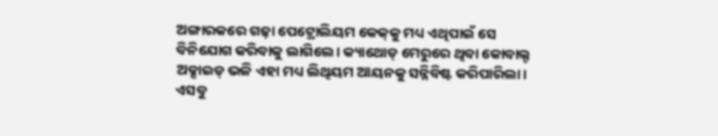ଅଙ୍ଗାରକରେ ଗଢ଼ା ପେଟ୍ରୋଲିୟମ କେକ୍‌କୁ ମଧ୍ୟ ଏଥିପାଇଁ ସେ ବିନିଯୋଗ କରିବାକୁ ଲାଗିଲେ। କ୍ୟାଥୋଡ୍‌ ମେରୁରେ ଥିବା କୋବାଲ୍ଟ ଅକ୍ସାଇଡ୍‌ ଭଳି ଏହା ମଧ୍ୟ ଲିଥିୟମ ଆୟନକୁ ସନ୍ନିବିଷ୍ଟ କରିପାରିଲା। ଏସବୁ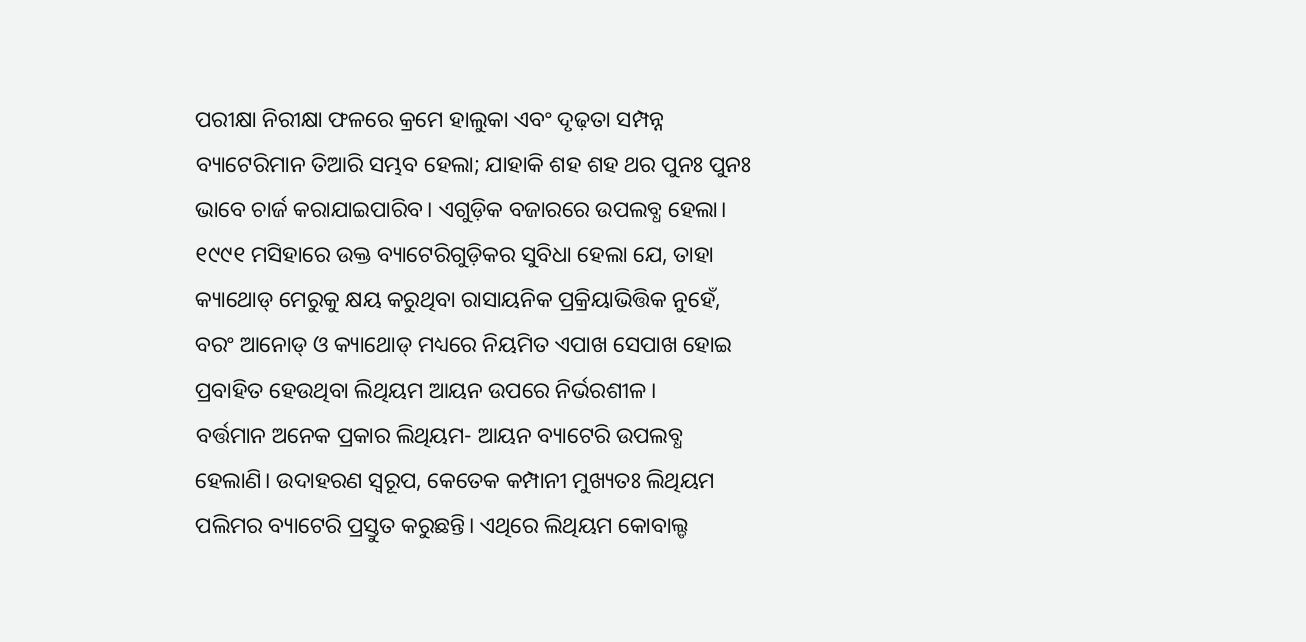ପରୀକ୍ଷା ନିରୀକ୍ଷା ଫଳରେ କ୍ରମେ ହାଲୁକା ଏବଂ ଦୃଢ଼ତା ସମ୍ପନ୍ନ ବ୍ୟାଟେରିମାନ ତିଆରି ସମ୍ଭବ ହେଲା; ଯାହାକି ଶହ ଶହ ଥର ପୁନଃ ପୁନଃ ଭାବେ ଚାର୍ଜ କରାଯାଇପାରିବ। ଏଗୁଡ଼ିକ ବଜାରରେ ଉପଲବ୍ଧ ହେଲା। ୧୯୯୧ ମସିହାରେ ଉକ୍ତ ବ୍ୟାଟେରିଗୁଡ଼ିକର ସୁବିଧା ହେଲା ଯେ, ତାହା କ୍ୟାଥୋଡ୍‌ ମେରୁକୁ କ୍ଷୟ କରୁଥିବା ରାସାୟନିକ ପ୍ରକ୍ରିୟାଭିତ୍ତିକ ନୁହେଁ, ବରଂ ଆନୋଡ୍‌ ଓ କ୍ୟାଥୋଡ୍‌ ମଧ୍ୟରେ ନିୟମିତ ଏପାଖ ସେପାଖ ହୋଇ ପ୍ରବାହିତ ହେଉଥିବା ଲିଥିୟମ ଆୟନ ଉପରେ ନିର୍ଭରଶୀଳ।
ବର୍ତ୍ତମାନ ଅନେକ ପ୍ରକାର ଲିଥିୟମ- ଆୟନ ବ୍ୟାଟେରି ଉପଲବ୍ଧ ହେଲାଣି। ଉଦାହରଣ ସ୍ବରୂପ, କେତେକ କମ୍ପାନୀ ମୁଖ୍ୟତଃ ଲିଥିୟମ ପଲିମର ବ୍ୟାଟେରି ପ୍ରସ୍ତୁତ କରୁଛନ୍ତି। ଏଥିରେ ଲିଥିୟମ କୋବାଲ୍ଡ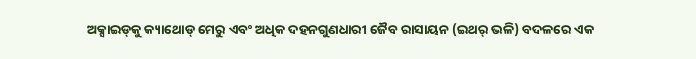ଅକ୍ସାଇଡ୍‌କୁ କ୍ୟାଥୋଡ୍‌ ମେରୁ ଏବଂ ଅଧିକ ଦହନଗୁଣଧାରୀ ଜୈବ ରାସାୟନ (ଇଥର୍‌ ଭଳି) ବଦଳରେ ଏକ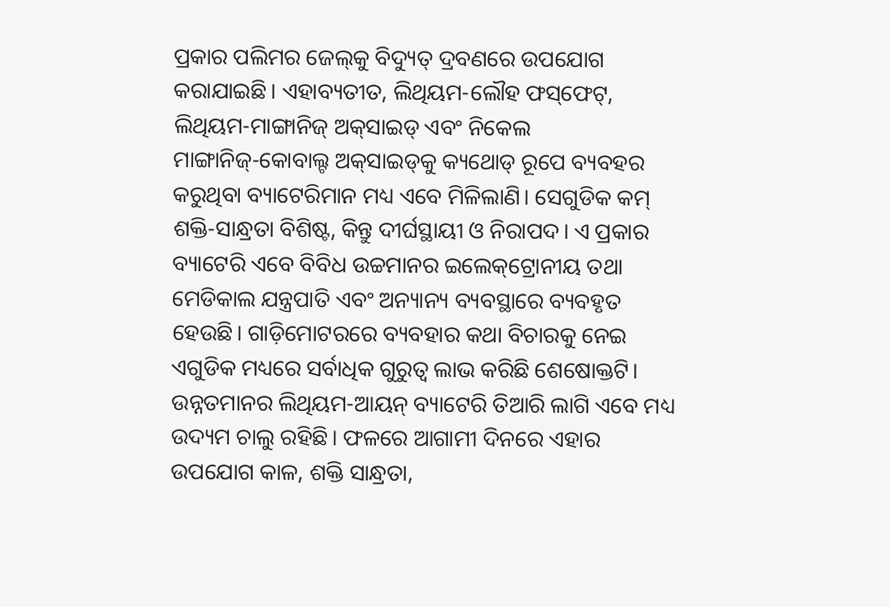ପ୍ରକାର ପଲିମର ଜେଲ୍‌କୁ ବିଦ୍ୟୁତ୍‌ ଦ୍ରବଣରେ ଉପଯୋଗ କରାଯାଇଛି। ଏହାବ୍ୟତୀତ, ଲିଥିୟମ-ଲୌହ ଫସ୍‌ଫେଟ୍‌, ଲିଥିୟମ-ମାଙ୍ଗାନିଜ୍‌ ଅକ୍‌ସାଇଡ୍‌ ଏବଂ ନିକେଲ ମାଙ୍ଗାନିଜ୍‌-କୋବାଲ୍ଟ ଅକ୍‌ସାଇଡ୍‌କୁ କ୍ୟଥୋଡ୍‌ ରୂପେ ବ୍ୟବହର କରୁଥିବା ବ୍ୟାଟେରିମାନ ମଧ୍ୟ ଏବେ ମିଳିଲାଣି। ସେଗୁଡିକ କମ୍‌ ଶକ୍ତି-ସାନ୍ଧ୍ରତା ବିଶିଷ୍ଟ, କିନ୍ତୁ ଦୀର୍ଘସ୍ଥାୟୀ ଓ ନିରାପଦ। ଏ ପ୍ରକାର ବ୍ୟାଟେରି ଏବେ ବିବିଧ ଉଚ୍ଚମାନର ଇଲେକ୍‌ଟ୍ରୋନୀୟ ତଥା ମେଡିକାଲ ଯନ୍ତ୍ରପାତି ଏବଂ ଅନ୍ୟାନ୍ୟ ବ୍ୟବସ୍ଥାରେ ବ୍ୟବହୃତ ହେଉଛି। ଗାଡ଼ିମୋଟରରେ ବ୍ୟବହାର କଥା ବିଚାରକୁ ନେଇ ଏଗୁଡିକ ମଧ୍ୟରେ ସର୍ବାଧିକ ଗୁରୁତ୍ୱ ଲାଭ କରିଛି ଶେଷୋକ୍ତଟି।
ଉନ୍ନତମାନର ଲିଥିୟମ-ଆୟନ୍‌ ବ୍ୟାଟେରି ତିଆରି ଲାଗି ଏବେ ମଧ୍ୟ ଉଦ୍ୟମ ଚାଲୁ ରହିଛି। ଫଳରେ ଆଗାମୀ ଦିନରେ ଏହାର ଉପଯୋଗ କାଳ, ଶକ୍ତି ସାନ୍ଧ୍ରତା,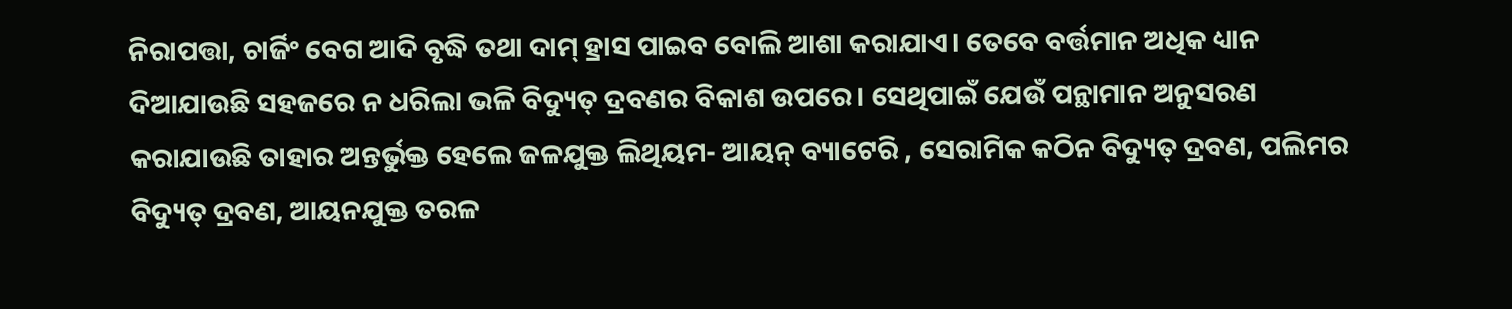ନିରାପତ୍ତା, ଚାର୍ଜିଂ ବେଗ ଆଦି ବୃଦ୍ଧି ତଥା ଦାମ୍‌ ହ୍ରାସ ପାଇବ ବୋଲି ଆଶା କରାଯାଏ। ତେବେ ବର୍ତ୍ତମାନ ଅଧିକ ଧ୍ୟାନ ଦିଆଯାଉଛି ସହଜରେ ନ ଧରିଲା ଭଳି ବିଦ୍ୟୁତ୍‌ ଦ୍ରବଣର ବିକାଶ ଉପରେ। ସେଥିପାଇଁ ଯେଉଁ ପନ୍ଥାମାନ ଅନୁସରଣ କରାଯାଉଛି ତାହାର ଅନ୍ତର୍ଭୁକ୍ତ ହେଲେ ଜଳଯୁକ୍ତ ଲିଥିୟମ- ଆୟନ୍‌ ବ୍ୟାଟେରି , ସେରାମିକ କଠିନ ବିଦ୍ୟୁତ୍‌ ଦ୍ରବଣ, ପଲିମର ବିଦ୍ୟୁତ୍‌ ଦ୍ରବଣ, ଆୟନଯୁକ୍ତ ତରଳ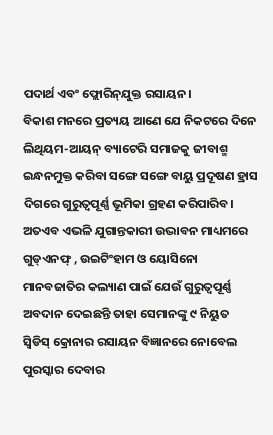ପଦାର୍ଥ ଏବଂ ଫ୍ଲୋରିନ୍‌ଯୁକ୍ତ ରସାୟନ।
ବିକାଶ ମନରେ ପ୍ରତ୍ୟୟ ଆଣେ ଯେ ନିକଟରେ ଦିନେ ଲିଥିୟମ-ଆୟନ୍‌ ବ୍ୟାଟେରି ସମାଜକୁ ଜୀବାଶ୍ମ ଇନ୍ଧନମୁକ୍ତ କରିବା ସଙ୍ଗେ ସଙ୍ଗେ ବାୟୁ ପ୍ରଦୂଷଣ ହ୍ରାସ ଦିଗରେ ଗୁରୁତ୍ୱପୂର୍ଣ୍ଣ ଭୂମିକା ଗ୍ରହଣ କରିପାରିବ। ଅତଏବ ଏଭଳି ଯୁଗାନ୍ତକାରୀ ଉଦ୍ଭାବନ ମାଧ୍ୟମରେ ଗୁଡ୍‌ଏନଫ୍‌ , ଉଇଟିଂହାମ ଓ ୟୋସିନୋ ମାନବଜାତିର କଲ୍ୟାଣ ପାଇଁ ଯେଉଁ ଗୁରୁତ୍ୱପୂର୍ଣ୍ଣ ଅବଦାନ ଦେଇଛନ୍ତି ତାହା ସେମାନଙ୍କୁ ୯ ନିୟୁତ ସ୍ବିଡିସ୍‌ କ୍ରୋନାର ରସାୟନ ବିଜ୍ଞାନରେ ନୋବେଲ ପୁରସ୍କାର ଦେବାର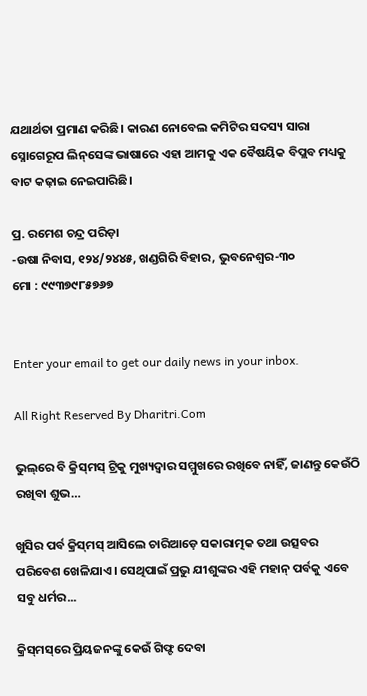ଯଥାର୍ଥତା ପ୍ରମାଣ କରିଛି। କାରଣ ନୋବେଲ କମିଟିର ସଦସ୍ୟ ସାରା ସ୍ନୋଗେରୂପ ଲିନ୍‌ସେଙ୍କ ଭାଷାରେ ଏହା ଆମକୁ ଏକ ବୈଷୟିକ ବିପ୍ଲବ ମଧ୍ୟକୁ ବାଟ କଢ଼ାଇ ନେଇପାରିଛି।

ପ୍ର. ରମେଶ ଚନ୍ଦ୍ର ପରିଡ଼ା
-ଉଷା ନିବାସ, ୧୨୪/୨୪୪୫, ଖଣ୍ଡଗିରି ବିହାର, ଭୁବନେଶ୍ୱର-୩୦
ମୋ : ୯୯୩୭୯୮୫୭୬୭


Enter your email to get our daily news in your inbox.

All Right Reserved By Dharitri.Com

ଭୁଲ୍‌ରେ ବି କ୍ରିସ୍‌ମସ୍‌ ଟ୍ରିକୁ ମୁଖ୍ୟଦ୍ୱାର ସମ୍ମୁଖରେ ରଖିବେ ନାହିଁ, ଜାଣନ୍ତୁ କେଉଁଠି ରଖିବା ଶୁଭ…

ଖୁସିର ପର୍ବ କ୍ରିସ୍‌ମସ୍‌ ଆସିଲେ ଚାରିଆଡ଼େ ସକାରାତ୍ମକ ତଥା ଉତ୍ସବର ପରିବେଶ ଖେଳିଯାଏ। ସେଥିପାଇଁ ପ୍ରଭୁ ଯୀଶୁଙ୍କର ଏହି ମହାନ୍‌ ପର୍ବକୁ ଏବେ ସବୁ ଧର୍ମର...

କ୍ରିସ୍‌ମସ୍‌ରେ ପ୍ରିୟଜନଙ୍କୁ କେଉଁ ଗିଫ୍ଟ ଦେବା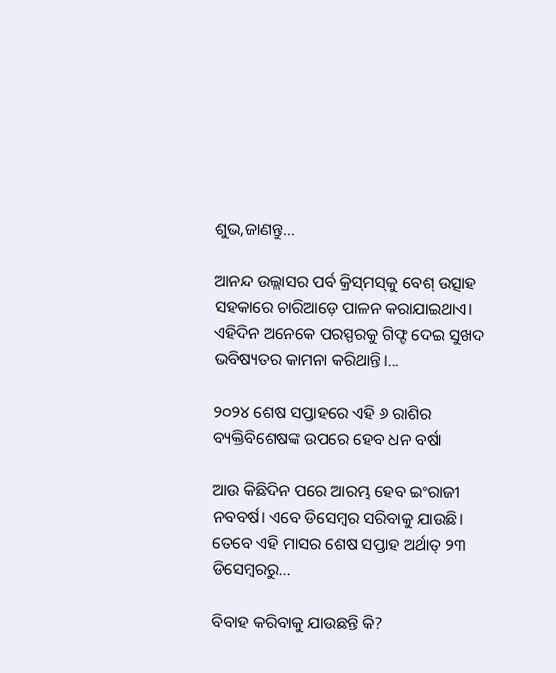ଶୁଭ,ଜାଣନ୍ତୁ…

ଆନନ୍ଦ ଉଲ୍ଲାସର ପର୍ବ କ୍ରିସ୍‌ମସ୍‌କୁ ବେଶ୍‌ ଉତ୍ସାହ ସହକାରେ ଚାରିଆଡ଼େ ପାଳନ କରାଯାଇଥାଏ। ଏହିଦିନ ଅନେକେ ପରସ୍ପରକୁ ଗିଫ୍ଟ ଦେଇ ସୁଖଦ ଭବିଷ୍ୟତର କାମନା କରିଥାନ୍ତି।...

୨୦୨୪ ଶେଷ ସପ୍ତାହରେ ଏହି ୬ ରାଶିର ବ୍ୟକ୍ତିବିଶେଷଙ୍କ ଉପରେ ହେବ ଧନ ବର୍ଷା

ଆଉ କିଛିଦିନ ପରେ ଆରମ୍ଭ ହେବ ଇଂରାଜୀ ନବବର୍ଷ। ଏବେ ଡିସେମ୍ବର ସରିବାକୁ ଯାଉଛି। ତେବେ ଏହି ମାସର ଶେଷ ସପ୍ତାହ ଅର୍ଥାତ୍‌ ୨୩ ଡିସେମ୍ବରରୁ...

ବିବାହ କରିବାକୁ ଯାଉଛନ୍ତି କି?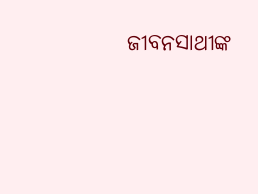ଜୀବନସାଥୀଙ୍କ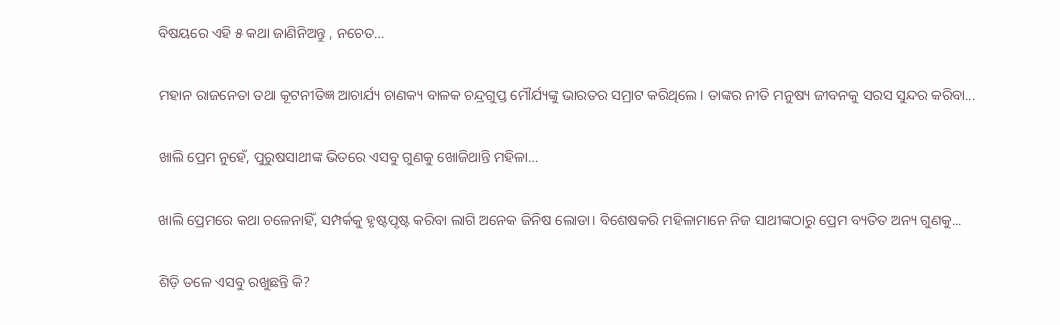ବିଷୟରେ ଏହି ୫ କଥା ଜାଣିନିଅନ୍ତୁ , ନଚେତ…

ମହାନ ରାଜନେତା ତଥା କୂଟନୀତିଜ୍ଞ ଆଚାର୍ଯ୍ୟ ଚାଣକ୍ୟ ବାଳକ ଚନ୍ଦ୍ରଗୁପ୍ତ ମୌର୍ଯ୍ୟଙ୍କୁ ଭାରତର ସମ୍ରାଟ କରିଥିଲେ। ତାଙ୍କର ନୀତି ମନୁଷ୍ୟ ଜୀବନକୁ ସରସ ସୁନ୍ଦର କରିବା...

ଖାଲି ପ୍ରେମ ନୁହେଁ, ପୁରୁଷସାଥୀଙ୍କ ଭିତରେ ଏସବୁ ଗୁଣକୁ ଖୋଜିଥାନ୍ତି ମହିଳା…

ଖାଲି ପ୍ରେମରେ କଥା ଚଳେନାହିଁ, ସମ୍ପର୍କକୁ ହୃଷ୍ଟପୃଷ୍ଟ କରିବା ଲାଗି ଅନେକ ଜିନିଷ ଲୋଡା। ବିଶେଷକରି ମହିଳାମାନେ ନିଜ ସାଥୀଙ୍କଠାରୁ ପ୍ରେମ ବ୍ୟତିତ ଅନ୍ୟ ଗୁଣକୁ...

ଶିଡ଼ି ତଳେ ଏସବୁ ରଖୁଛନ୍ତି କି?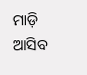ମାଡ଼ି ଆସିବ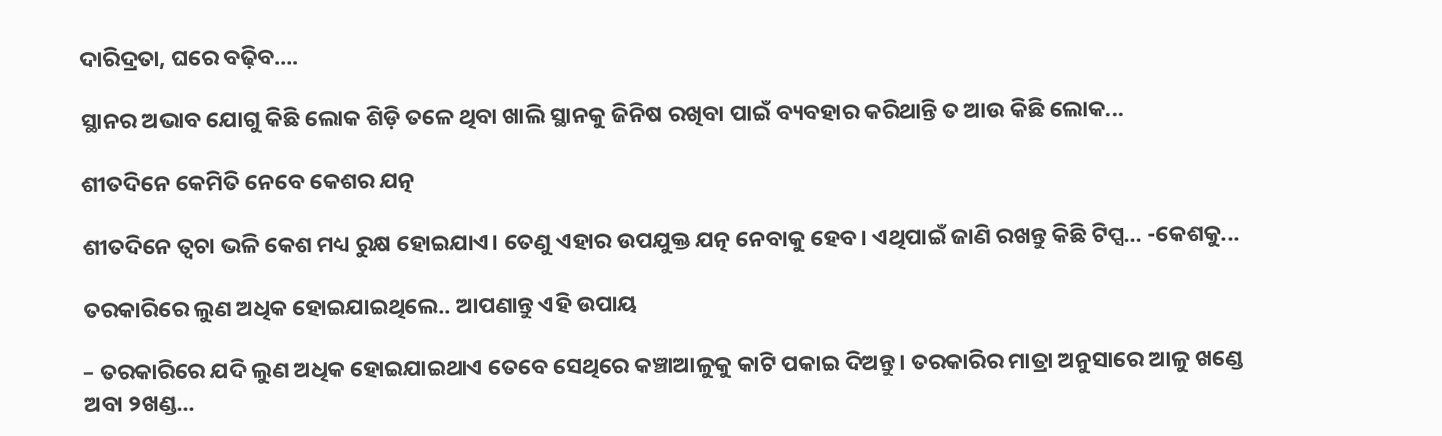ଦାରିଦ୍ରତା, ଘରେ ବଢ଼ିବ….

ସ୍ଥାନର ଅଭାବ ଯୋଗୁ କିଛି ଲୋକ ଶିଡ଼ି ତଳେ ଥିବା ଖାଲି ସ୍ଥାନକୁ ଜିନିଷ ରଖିବା ପାଇଁ ବ୍ୟବହାର କରିଥାନ୍ତି ତ ଆଉ କିଛି ଲୋକ...

ଶୀତଦିନେ କେମିତି ନେବେ କେଶର ଯତ୍ନ

ଶୀତଦିନେ ତ୍ୱଚା ଭଳି କେଶ ମଧ୍ୟ ରୁକ୍ଷ ହୋଇଯାଏ। ତେଣୁ ଏହାର ଉପଯୁକ୍ତ ଯତ୍ନ ନେବାକୁ ହେବ। ଏଥିପାଇଁ ଜାଣି ରଖନ୍ତୁ କିଛି ଟିପ୍ସ… -କେଶକୁ...

ତରକାରିରେ ଲୁଣ ଅଧିକ ହୋଇଯାଇଥିଲେ.. ଆପଣାନ୍ତୁ ଏହି ଉପାୟ

– ତରକାରିରେ ଯଦି ଲୁଣ ଅଧିକ ହୋଇଯାଇଥାଏ ତେବେ ସେଥିରେ କଞ୍ଚାଆଳୁକୁ କାଟି ପକାଇ ଦିଅନ୍ତୁ। ତରକାରିର ମାତ୍ରା ଅନୁସାରେ ଆଳୁ ଖଣ୍ଡେ ଅବା ୨ଖଣ୍ଡ...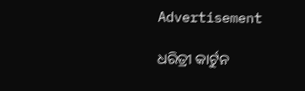Advertisement

ଧରିତ୍ରୀ କାର୍ଟୁନ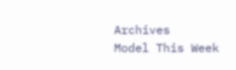Archives
Model This Week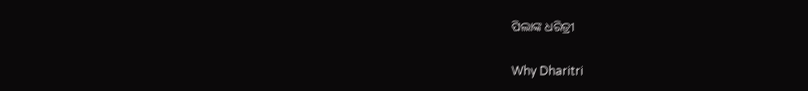ପିଲାଙ୍କ ଧରିତ୍ରୀ

Why Dharitri